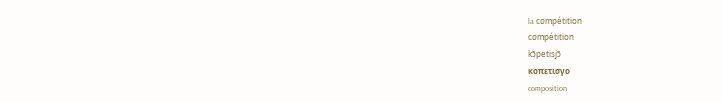la compétition
compétition
kɔ̃petisjɔ̃
κοπετισγο
composition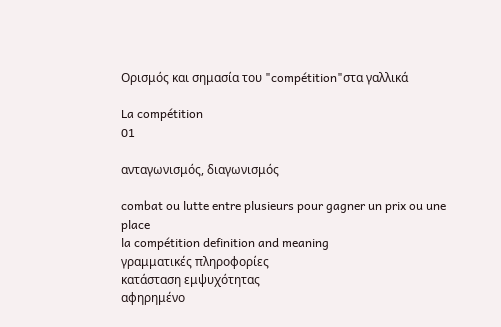Ορισμός και σημασία του "compétition"στα γαλλικά

La compétition
01

ανταγωνισμός, διαγωνισμός

combat ou lutte entre plusieurs pour gagner un prix ou une place
la compétition definition and meaning
γραμματικές πληροφορίες
κατάσταση εμψυχότητας
αφηρημένο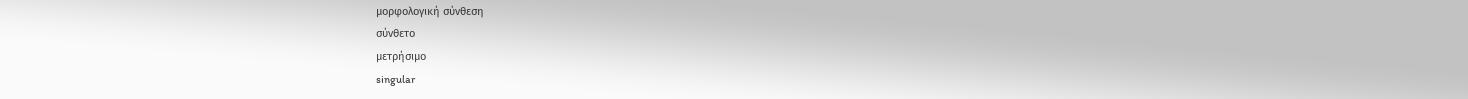μορφολογική σύνθεση
σύνθετο
μετρήσιμο
singular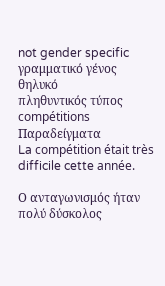not gender specific
γραμματικό γένος
θηλυκό
πληθυντικός τύπος
compétitions
Παραδείγματα
La compétition était très difficile cette année.

Ο ανταγωνισμός ήταν πολύ δύσκολος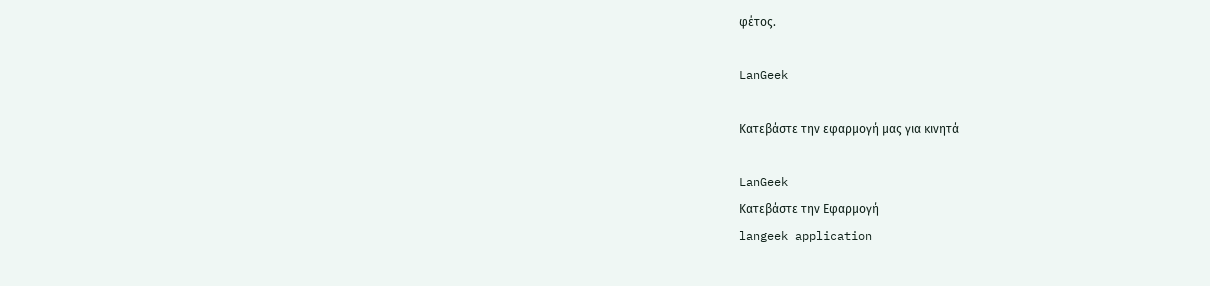φέτος.

LanGeek

Κατεβάστε την εφαρμογή μας για κινητά

LanGeek
Κατεβάστε την Εφαρμογή
langeek application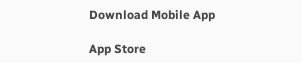Download Mobile App

App Store